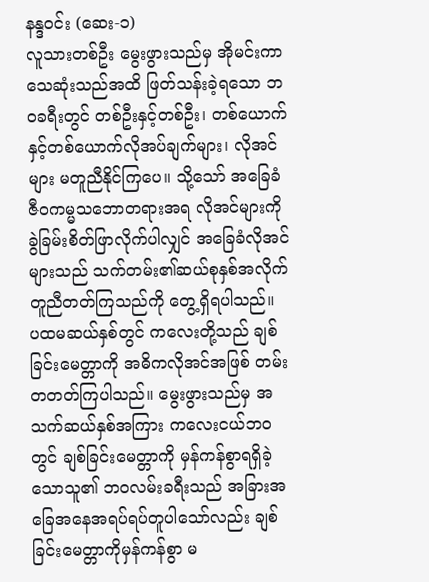နန္ဒဝင်း (ဆေး-၁)
လူသားတစ်ဦး မွေးဖွားသည်မှ အိုမင်းကာသေဆုံးသည်အထိ ဖြတ်သန်းခဲ့ရသော ဘဝခရီးတွင် တစ်ဦးနှင့်တစ်ဦး၊ တစ်ယောက်နှင့်တစ်ယောက်လိုအပ်ချက်များ၊ လိုအင်များ မတူညီနိုင်ကြပေ။ သို့သော် အခြေခံဇီဝကမ္မသဘောတရားအရ လိုအင်များကို ခွဲခြမ်းစိတ်ဖြာလိုက်ပါလျှင် အခြေခံလိုအင်များသည် သက်တမ်း၏ဆယ်စုနှစ်အလိုက် တူညီတတ်ကြသည်ကို တွေ့ရှိရပါသည်။
ပထမဆယ်နှစ်တွင် ကလေးတို့သည် ချစ်ခြင်းမေတ္တာကို အဓိကလိုအင်အဖြစ် တမ်းတတတ်ကြပါသည်။ မွေးဖွားသည်မှ အသက်ဆယ်နှစ်အကြား ကလေးငယ်ဘဝတွင် ချစ်ခြင်းမေတ္တာကို မှန်ကန်စွာရရှိခဲ့သောသူ၏ ဘဝလမ်းခရီးသည် အခြားအခြေအနေအရပ်ရပ်တူပါသော်လည်း ချစ်ခြင်းမေတ္တာကိုမှန်ကန်စွာ မ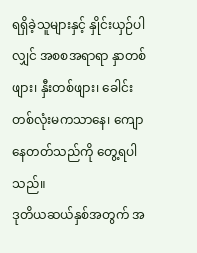ရရှိခဲ့သူများနှင့် နှိုင်းယှဉ်ပါလျှင် အစစအရာရာ နှာတစ်ဖျား၊ နှီးတစ်ဖျား၊ ခေါင်းတစ်လုံးမကသာနေ၊ ကျောနေတတ်သည်ကို တွေ့ရပါသည်။
ဒုတိယဆယ်နှစ်အတွက် အ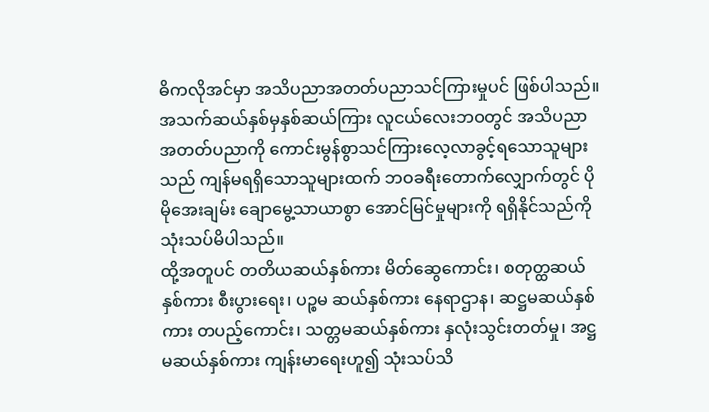ဓိကလိုအင်မှာ အသိပညာအတတ်ပညာသင်ကြားမှုပင် ဖြစ်ပါသည်။ အသက်ဆယ်နှစ်မှနှစ်ဆယ်ကြား လူငယ်လေးဘဝတွင် အသိပညာအတတ်ပညာကို ကောင်းမွန်စွာသင်ကြားလေ့လာခွင့်ရသောသူများသည် ကျန်မရရှိသောသူများထက် ဘဝခရီးတောက်လျှောက်တွင် ပိုမိုအေးချမ်း ချောမွေ့သာယာစွာ အောင်မြင်မှုများကို ရရှိနိုင်သည်ကို သုံးသပ်မိပါသည်။
ထို့အတူပင် တတိယဆယ်နှစ်ကား မိတ်ဆွေကောင်း၊ စတုတ္ထဆယ်နှစ်ကား စီးပွားရေး၊ ပဉ္စမ ဆယ်နှစ်ကား နေရာဌာန၊ ဆဋ္ဌမဆယ်နှစ်ကား တပည့်ကောင်း၊ သတ္တမဆယ်နှစ်ကား နှလုံးသွင်းတတ်မှု၊ အဋ္ဌမဆယ်နှစ်ကား ကျန်းမာရေးဟူ၍ သုံးသပ်သိ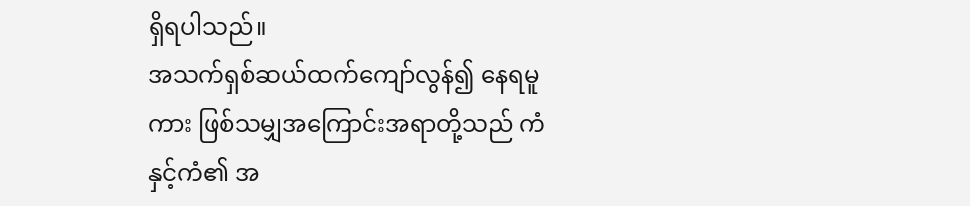ရှိရပါသည်။
အသက်ရှစ်ဆယ်ထက်ကျော်လွန်၍ နေရမူကား ဖြစ်သမျှအကြောင်းအရာတို့သည် ကံနှင့်ကံ၏ အ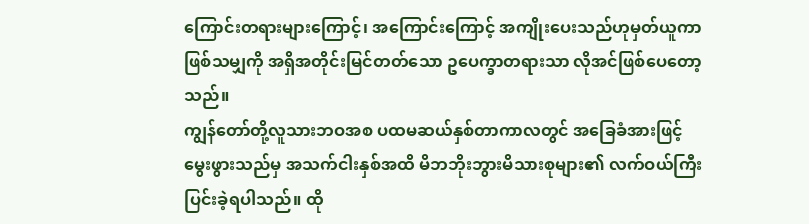ကြောင်းတရားများကြောင့်၊ အကြောင်းကြောင့် အကျိုးပေးသည်ဟုမှတ်ယူကာ ဖြစ်သမျှကို အရှိအတိုင်းမြင်တတ်သော ဥပေက္ခာတရားသာ လိုအင်ဖြစ်ပေတော့သည်။
ကျွန်တော်တို့လူသားဘဝအစ ပထမဆယ်နှစ်တာကာလတွင် အခြေခံအားဖြင့် မွေးဖွားသည်မှ အသက်ငါးနှစ်အထိ မိဘဘိုးဘွားမိသားစုများ၏ လက်ဝယ်ကြီးပြင်းခဲ့ရပါသည်။ ထို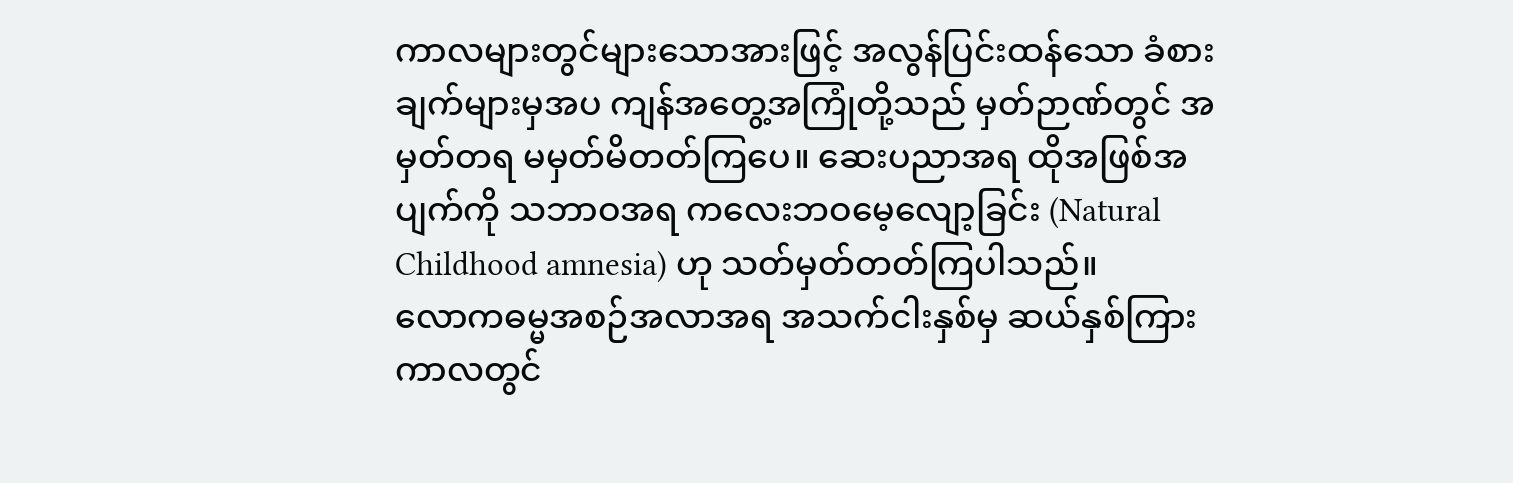ကာလများတွင်များသောအားဖြင့် အလွန်ပြင်းထန်သော ခံစားချက်များမှအပ ကျန်အတွေ့အကြုံတို့သည် မှတ်ဉာဏ်တွင် အမှတ်တရ မမှတ်မိတတ်ကြပေ။ ဆေးပညာအရ ထိုအဖြစ်အပျက်ကို သဘာဝအရ ကလေးဘဝမေ့လျော့ခြင်း (Natural Childhood amnesia) ဟု သတ်မှတ်တတ်ကြပါသည်။
လောကဓမ္မအစဉ်အလာအရ အသက်ငါးနှစ်မှ ဆယ်နှစ်ကြားကာလတွင်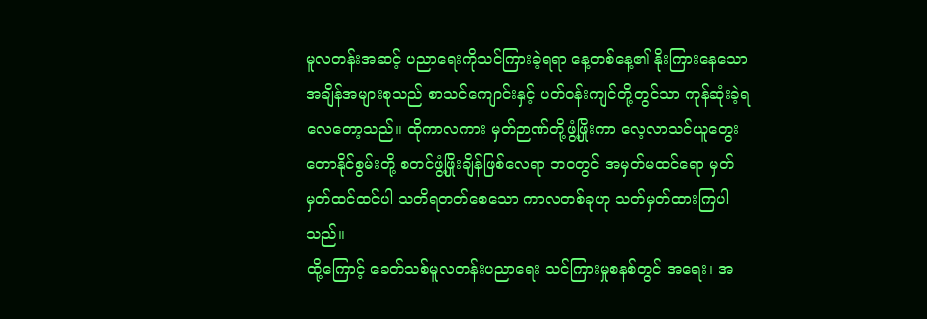မူလတန်းအဆင့် ပညာရေးကိုသင်ကြားခဲ့ရရာ နေ့တစ်နေ့၏ နိုးကြားနေသော အချိန်အများစုသည် စာသင်ကျောင်းနှင့် ပတ်ဝန်းကျင်တို့တွင်သာ ကုန်ဆုံးခဲ့ရလေတော့သည်။ ထိုကာလကား မှတ်ဉာဏ်တို့ဖွံ့ဖြိုးကာ လေ့လာသင်ယူတွေးတောနိုင်စွမ်းတို့ စတင်ဖွံ့ဖြိုးချိန်ဖြစ်လေရာ ဘဝတွင် အမှတ်မထင်ရော မှတ်မှတ်ထင်ထင်ပါ သတိရတတ်စေသော ကာလတစ်ခုဟု သတ်မှတ်ထားကြပါသည်။
ထို့ကြောင့် ခေတ်သစ်မူလတန်းပညာရေး သင်ကြားမှုစနစ်တွင် အရေး၊ အ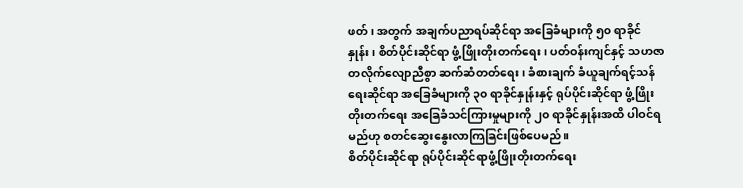ဖတ်၊ အတွက် အချက်ပညာရပ်ဆိုင်ရာ အခြေခံများကို ၅၀ ရာခိုင်နှုန်း၊ စိတ်ပိုင်းဆိုင်ရာ ဖွံ့ဖြိုးတိုးတက်ရေး၊ ပတ်ဝန်းကျင်နှင့် သဟဇာတလိုက်လျောညီစွာ ဆက်ဆံတတ်ရေး၊ ခံစားချက် ခံယူချက်ရင့်သန်ရေးဆိုင်ရာ အခြေခံများကို ၃၀ ရာခိုင်နှုန်းနှင့် ရုပ်ပိုင်းဆိုင်ရာ ဖွံ့ဖြိုးတိုးတက်ရေး အခြေခံသင်ကြားမှုများကို ၂၀ ရာခိုင်နှုန်းအထိ ပါဝင်ရမည်ဟု စတင်ဆွေးနွေးလာကြခြင်းဖြစ်ပေမည်။
စိတ်ပိုင်းဆိုင်ရာ ရုပ်ပိုင်းဆိုင်ရာဖွံ့ဖြိုးတိုးတက်ရေး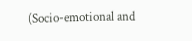(Socio-emotional and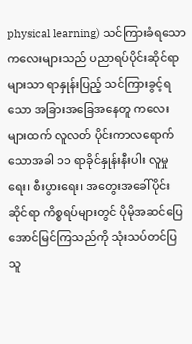physical learning) သင်ကြားခံရသော ကလေးများသည် ပညာရပ်ပိုင်းဆိုင်ရာများသာ ရာနှုန်းပြည့် သင်ကြားခွင့်ရသော အခြားအခြေအနေတူ ကလေးများထက် လူလတ် ပိုင်းကာလရောက်သောအခါ ၁၁ ရာခိုင်နှုန်းနီးပါး လူမှုရေး၊ စီးပွားရေး၊ အတွေးအခေါ်ပိုင်းဆိုင်ရာ ကိစ္စရပ်များတွင် ပိုမိုအဆင်ပြေအောင်မြင်ကြသည်ကို သုံးသပ်တင်ပြသူ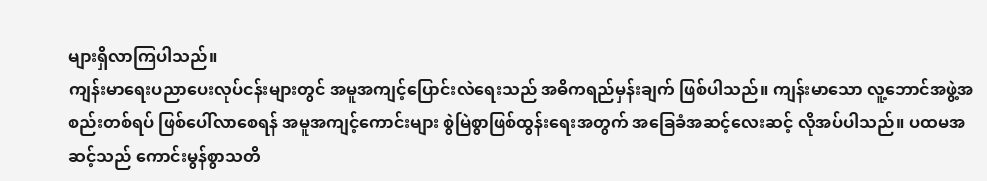များရှိလာကြပါသည်။
ကျန်းမာရေးပညာပေးလုပ်ငန်းများတွင် အမူအကျင့်ပြောင်းလဲရေးသည် အဓိကရည်မှန်းချက် ဖြစ်ပါသည်။ ကျန်းမာသော လူ့ဘောင်အဖွဲ့အစည်းတစ်ရပ် ဖြစ်ပေါ်လာစေရန် အမူအကျင့်ကောင်းများ စွဲမြဲစွာဖြစ်ထွန်းရေးအတွက် အခြေခံအဆင့်လေးဆင့် လိုအပ်ပါသည်။ ပထမအဆင့်သည် ကောင်းမွန်စွာသတိ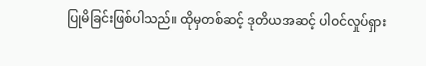ပြုမိခြင်းဖြစ်ပါသည်။ ထိုမှတစ်ဆင့် ဒုတိယအဆင့် ပါဝင်လှုပ်ရှား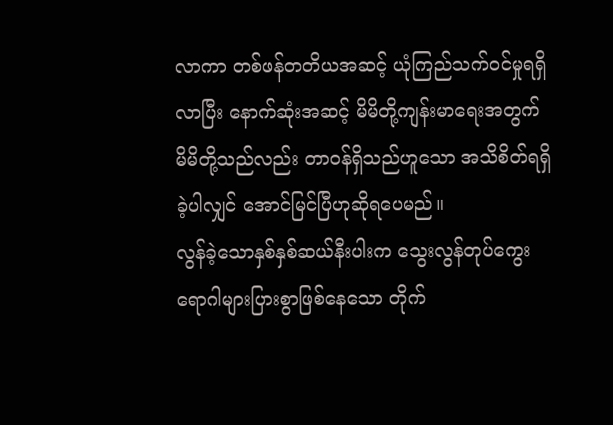လာကာ တစ်ဖန်တတိယအဆင့် ယုံကြည်သက်ဝင်မှုရရှိလာပြီး နောက်ဆုံးအဆင့် မိမိတို့ကျန်းမာရေးအတွက် မိမိတို့သည်လည်း တာဝန်ရှိသည်ဟူသော အသိစိတ်ရရှိခဲ့ပါလျှင် အောင်မြင်ပြီဟုဆိုရပေမည်။
လွန်ခဲ့သောနှစ်နှစ်ဆယ်နီးပါးက သွေးလွန်တုပ်ကွေးရောဂါများပြားစွာဖြစ်နေသော တိုက်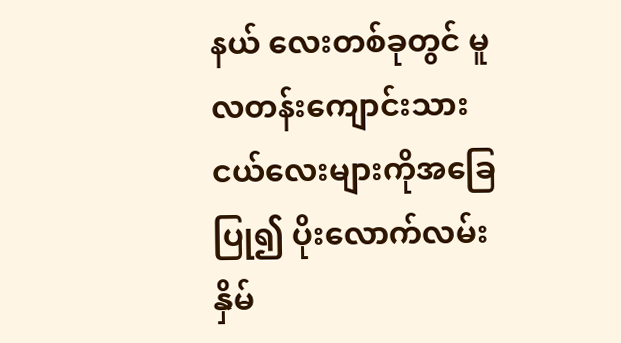နယ် လေးတစ်ခုတွင် မူလတန်းကျောင်းသားငယ်လေးများကိုအခြေပြု၍ ပိုးလောက်လမ်းနှိမ်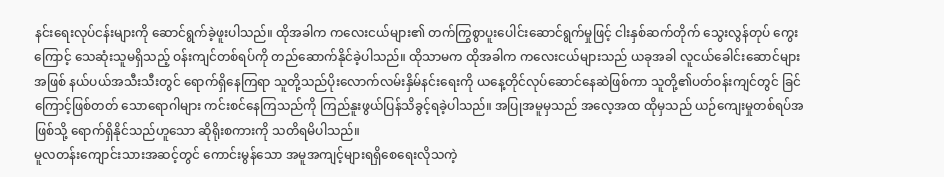နင်းရေးလုပ်ငန်းများကို ဆောင်ရွက်ခဲ့ဖူးပါသည်။ ထိုအခါက ကလေးငယ်များ၏ တက်ကြွစွာပူးပေါင်းဆောင်ရွက်မှုဖြင့် ငါးနှစ်ဆက်တိုက် သွေးလွန်တုပ် ကွေးကြောင့် သေဆုံးသူမရှိသည့် ဝန်းကျင်တစ်ရပ်ကို တည်ဆောက်နိုင်ခဲ့ပါသည်။ ထိုသာမက ထိုအခါက ကလေးငယ်များသည် ယခုအခါ လူငယ်ခေါင်းဆောင်များအဖြစ် နယ်ပယ်အသီးသီးတွင် ရောက်ရှိနေကြရာ သူတို့သည်ပိုးလောက်လမ်းနှိမ်နင်းရေးကို ယနေ့တိုင်လုပ်ဆောင်နေဆဲဖြစ်ကာ သူတို့၏ပတ်ဝန်းကျင်တွင် ခြင်ကြောင့်ဖြစ်တတ် သောရောဂါများ ကင်းစင်နေကြသည်ကို ကြည်နူးဖွယ်ပြန်သိခွင့်ရခဲ့ပါသည်။ အပြုအမူမှသည် အလေ့အထ ထိုမှသည် ယဉ်ကျေးမှုတစ်ရပ်အဖြစ်သို့ ရောက်ရှိနိုင်သည်ဟူသော ဆိုရိုးစကားကို သတိရမိပါသည်။
မူလတန်းကျောင်းသားအဆင့်တွင် ကောင်းမွန်သော အမူအကျင့်များရရှိစေရေးလိုသကဲ့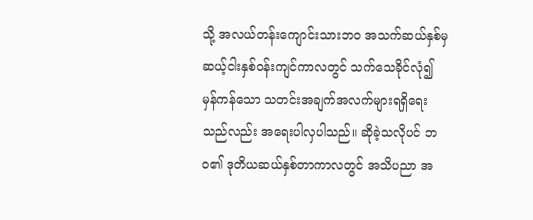သို့ အလယ်တန်းကျောင်းသားဘဝ အသက်ဆယ်နှစ်မှ ဆယ့်ငါးနှစ်ဝန်းကျင်ကာလတွင် သက်သေခိုင်လုံ၍ မှန်ကန်သော သတင်းအချက်အလက်များရရှိရေးသည်လည်း အရေးပါလှပါသည်။ ဆိုခဲ့သလိုပင် ဘဝ၏ ဒုတိယဆယ်နှစ်တာကာလတွင် အသိပညာ အ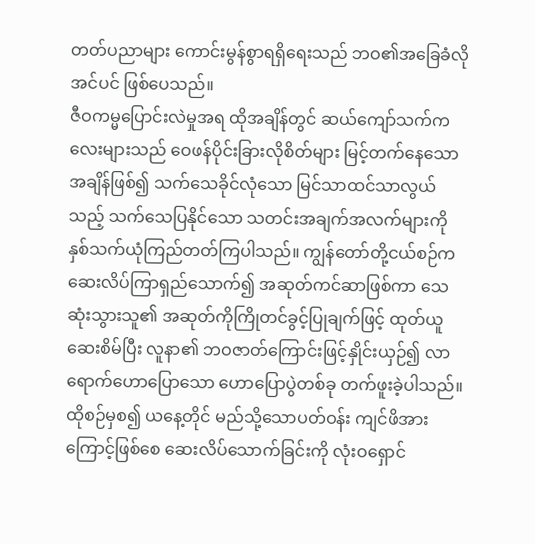တတ်ပညာများ ကောင်းမွန်စွာရရှိရေးသည် ဘဝ၏အခြေခံလိုအင်ပင် ဖြစ်ပေသည်။
ဇီဝကမ္မပြောင်းလဲမှုအရ ထိုအချိန်တွင် ဆယ်ကျော်သက်ကလေးများသည် ဝေဖန်ပိုင်းခြားလိုစိတ်များ မြင့်တက်နေသောအချိန်ဖြစ်၍ သက်သေခိုင်လုံသော မြင်သာထင်သာလွယ်သည့် သက်သေပြနိုင်သော သတင်းအချက်အလက်များကို နှစ်သက်ယုံကြည်တတ်ကြပါသည်။ ကျွန်တော်တို့ငယ်စဉ်က ဆေးလိပ်ကြာရှည်သောက်၍ အဆုတ်ကင်ဆာဖြစ်ကာ သေဆုံးသွားသူ၏ အဆုတ်ကိုကြိုတင်ခွင့်ပြုချက်ဖြင့် ထုတ်ယူဆေးစိမ်ပြီး လူနာ၏ ဘဝဇာတ်ကြောင်းဖြင့်နှိုင်းယှဉ်၍ လာရောက်ဟောပြောသော ဟောပြောပွဲတစ်ခု တက်ဖူးခဲ့ပါသည်။ ထိုစဉ်မှစ၍ ယနေ့တိုင် မည်သို့သောပတ်ဝန်း ကျင်ဖိအားကြောင့်ဖြစ်စေ ဆေးလိပ်သောက်ခြင်းကို လုံးဝရှောင်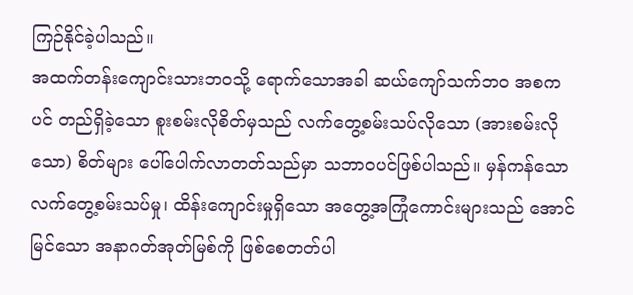ကြဉ်နိုင်ခဲ့ပါသည်။
အထက်တန်းကျောင်းသားဘဝသို့ ရောက်သောအခါ ဆယ်ကျော်သက်ဘဝ အစကပင် တည်ရှိခဲ့သော စူးစမ်းလိုစိတ်မှသည် လက်တွေ့စမ်းသပ်လိုသော (အားစမ်းလိုသော) စိတ်များ ပေါ်ပေါက်လာတတ်သည်မှာ သဘာဝပင်ဖြစ်ပါသည်။ မှန်ကန်သော လက်တွေ့စမ်းသပ်မှု၊ ထိန်းကျောင်းမှုရှိသော အတွေ့အကြုံကောင်းများသည် အောင်မြင်သော အနာဂတ်အုတ်မြစ်ကို ဖြစ်စေတတ်ပါ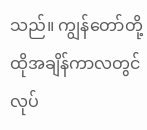သည်။ ကျွန်တော်တို့ ထိုအချိန်ကာလတွင် လုပ်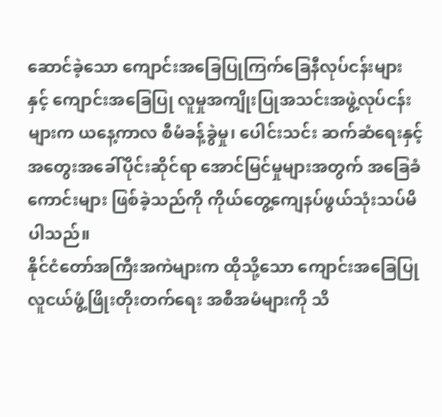ဆောင်ခဲ့သော ကျောင်းအခြေပြုကြက်ခြေနီလုပ်ငန်းများနှင့် ကျောင်းအခြေပြု လူမှုအကျိုးပြုအသင်းအဖွဲ့လုပ်ငန်းများက ယနေ့ကာလ စီမံခန့်ခွဲမှု၊ ပေါင်းသင်း ဆက်ဆံရေးနှင့် အတွေးအခေါ်ပိုင်းဆိုင်ရာ အောင်မြင်မှုများအတွက် အခြေခံကောင်းများ ဖြစ်ခဲ့သည်ကို ကိုယ်တွေ့ကျေနပ်ဖွယ်သုံးသပ်မိပါသည်။
နိုင်ငံတော်အကြီးအကဲများက ထိုသို့သော ကျောင်းအခြေပြု လူငယ်ဖွံ့ဖြိုးတိုးတက်ရေး အစီအမံများကို သိ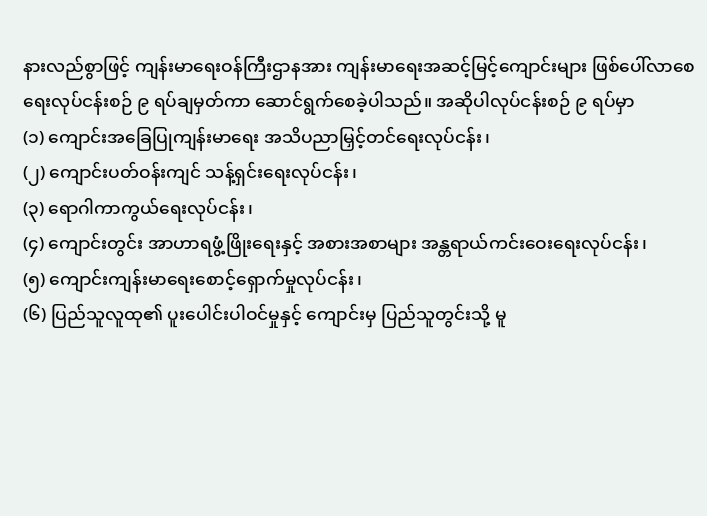နားလည်စွာဖြင့် ကျန်းမာရေးဝန်ကြီးဌာနအား ကျန်းမာရေးအဆင့်မြင့်ကျောင်းများ ဖြစ်ပေါ်လာစေရေးလုပ်ငန်းစဉ် ၉ ရပ်ချမှတ်ကာ ဆောင်ရွက်စေခဲ့ပါသည်။ အဆိုပါလုပ်ငန်းစဉ် ၉ ရပ်မှာ
(၁) ကျောင်းအခြေပြုကျန်းမာရေး အသိပညာမြှင့်တင်ရေးလုပ်ငန်း၊
(၂) ကျောင်းပတ်ဝန်းကျင် သန့်ရှင်းရေးလုပ်ငန်း၊
(၃) ရောဂါကာကွယ်ရေးလုပ်ငန်း၊
(၄) ကျောင်းတွင်း အာဟာရဖွံ့ဖြိုးရေးနှင့် အစားအစာများ အန္တရာယ်ကင်းဝေးရေးလုပ်ငန်း၊
(၅) ကျောင်းကျန်းမာရေးစောင့်ရှောက်မှုလုပ်ငန်း၊
(၆) ပြည်သူလူထု၏ ပူးပေါင်းပါဝင်မှုနှင့် ကျောင်းမှ ပြည်သူတွင်းသို့ မူ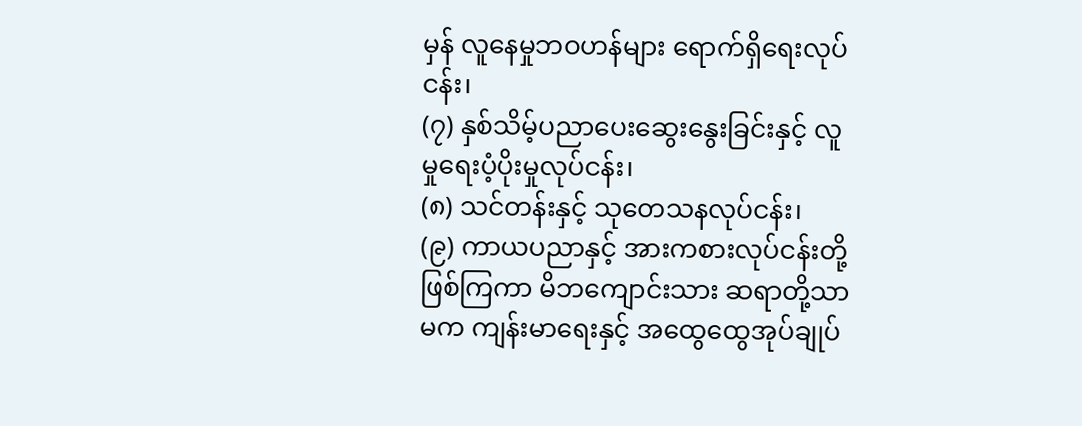မှန် လူနေမှုဘဝဟန်များ ရောက်ရှိရေးလုပ်ငန်း၊
(၇) နှစ်သိမ့်ပညာပေးဆွေးနွေးခြင်းနှင့် လူမှုရေးပံ့ပိုးမှုလုပ်ငန်း၊
(၈) သင်တန်းနှင့် သုတေသနလုပ်ငန်း၊
(၉) ကာယပညာနှင့် အားကစားလုပ်ငန်းတို့ဖြစ်ကြကာ မိဘကျောင်းသား ဆရာတို့သာမက ကျန်းမာရေးနှင့် အထွေထွေအုပ်ချုပ်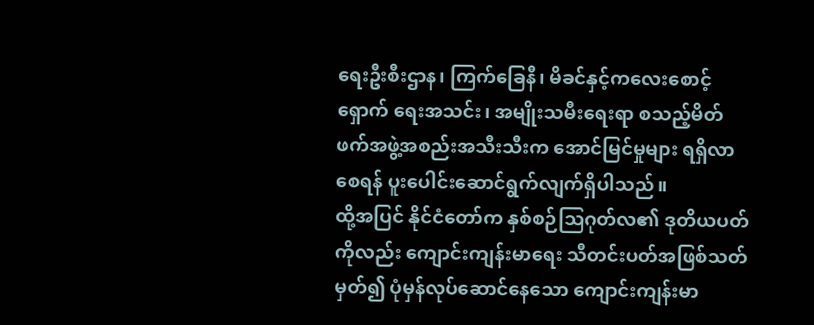ရေးဦးစီးဌာန၊ ကြက်ခြေနီ၊ မိခင်နှင့်ကလေးစောင့်ရှောက် ရေးအသင်း၊ အမျိုးသမီးရေးရာ စသည့်မိတ်ဖက်အဖွဲ့အစည်းအသီးသီးက အောင်မြင်မှုများ ရရှိလာစေရန် ပူးပေါင်းဆောင်ရွက်လျက်ရှိပါသည်။
ထို့အပြင် နိုင်ငံတော်က နှစ်စဉ်သြဂုတ်လ၏ ဒုတိယပတ်ကိုလည်း ကျောင်းကျန်းမာရေး သီတင်းပတ်အဖြစ်သတ်မှတ်၍ ပုံမှန်လုပ်ဆောင်နေသော ကျောင်းကျန်းမာ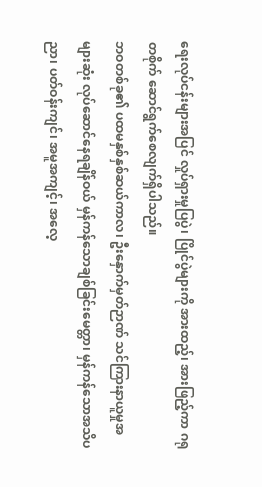ရေးလုပ်ငန်းများအပြင် လှုပ်ရှားမှုပြပွဲ၊ ပြိုင်ပွဲများကို အားထည့်၊ အားဖြည့်ကာ ဂရုတစိုက် ဆောင်ရွက်စေလျက်ရှိပါသည်။
ဘဝတစ်ခု၏ ပထမနှစ်နှစ်ဆယ်ကာလ၊ ဦးနှောက်မှတ်ဉာဏ် သင်ကြားနာယူမှုအများဆုံး လုပ်ဆောင်နေရချိန်ဝယ် မှန်ကန်သောချစ်ခြင်းမေတ္တာ၊ မှန်ကန်သောအသိပညာ၊ ပတ်ဝန်းကျင်၊ အမူအကျင့်၊ အလေ့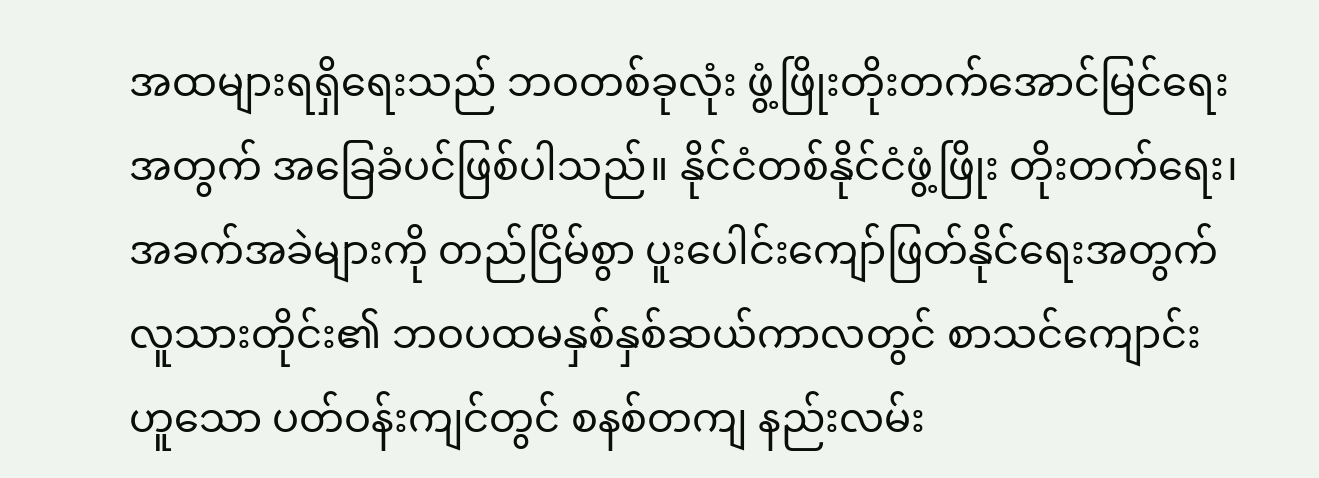အထများရရှိရေးသည် ဘဝတစ်ခုလုံး ဖွံ့ဖြိုးတိုးတက်အောင်မြင်ရေးအတွက် အခြေခံပင်ဖြစ်ပါသည်။ နိုင်ငံတစ်နိုင်ငံဖွံ့ဖြိုး တိုးတက်ရေး၊ အခက်အခဲများကို တည်ငြိမ်စွာ ပူးပေါင်းကျော်ဖြတ်နိုင်ရေးအတွက် လူသားတိုင်း၏ ဘဝပထမနှစ်နှစ်ဆယ်ကာလတွင် စာသင်ကျောင်းဟူသော ပတ်ဝန်းကျင်တွင် စနစ်တကျ နည်းလမ်း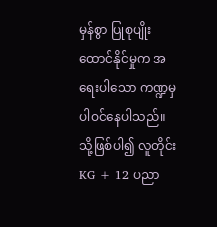မှန်စွာ ပြုစုပျိုးထောင်နိုင်မှုက အရေးပါသော ကဏ္ဍမှပါဝင်နေပါသည်။
သို့ဖြစ်ပါ၍ လူတိုင်း KG + 12 ပညာ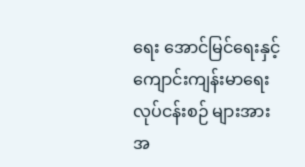ရေး အောင်မြင်ရေးနှင့် ကျောင်းကျန်းမာရေးလုပ်ငန်းစဉ် များအား အ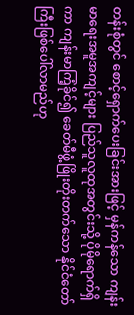တန်းစုံတွင် စောင့်ရှောက်ပေးခြင်းအားဖြင့် မှန်ကန်သော ကျန်းမာရေးအမူအကျင့်များ ပြည်သူလူထုအတွင်းသို့ ပိုမိုရောက်ရှိကာ ကျန်းမာကြံ့ခိုင်၍ ခေတ်မီဖွံ့ဖြိုးတိုးတက်သော နိုင်ငံတော်ကြီးဖြစ်ပေါ်လာမည်ဟု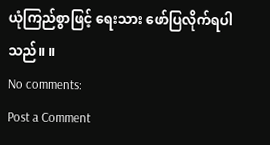ယုံကြည်စွာဖြင့် ရေးသား ဖော်ပြလိုက်ရပါသည်။ ။
No comments:
Post a Comment